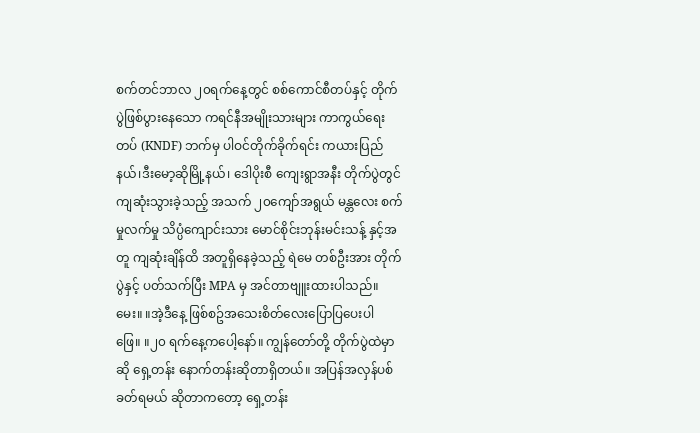စက်တင်ဘာလ ၂၀ရက်နေ့တွင် စစ်ကောင်စီတပ်နှင့် တိုက်ပွဲဖြစ်ပွားနေသော ကရင်နီအမျိုးသားများ ကာကွယ်ရေးတပ် (KNDF) ဘက်မှ ပါဝင်တိုက်ခိုက်ရင်း ကယားပြည်နယ်၊ဒီးမော့ဆိုမြို့နယ်၊ ဒေါပိုးစီ ကျေးရွာအနီး တိုက်ပွဲတွင် ကျဆုံးသွားခဲ့သည့် အသက် ၂၀ကျော်အရွယ် မန္တလေး စက်မှုလက်မှု သိပ္ပံကျောင်းသား မောင်စိုင်းဘုန်းမင်းသန့် နှင့်အတူ ကျဆုံးချိန်ထိ အတူရှိနေခဲ့သည့် ရဲမေ တစ်ဦးအား တိုက်ပွဲနှင့် ပတ်သက်ပြီး MPA မှ အင်တာဗျူးထားပါသည်။
မေး။ ။အဲ့ဒီနေ့ ဖြစ်စဥ်အသေးစိတ်လေးပြောပြပေးပါ
ဖြေ။ ။၂၀ ရက်နေ့ကပေါ့နော်။ ကျွန်တော်တို့ တိုက်ပွဲထဲမှာဆို ရှေ့တန်း နောက်တန်းဆိုတာရှိတယ်။ အပြန်အလှန်ပစ်ခတ်ရမယ် ဆိုတာကတော့ ရှေ့တန်း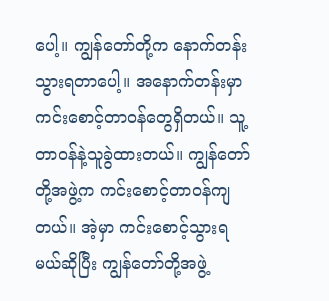ပေါ့။ ကျွန်တော်တို့က နောက်တန်းသွားရတာပေါ့။ အနောက်တန်းမှာ ကင်းစောင့်တာဝန်တွေရှိတယ်။ သူ့တာဝန်နဲ့သူခွဲထားတယ်။ ကျွန်တော်တို့အဖွဲ့က ကင်းစောင့်တာဝန်ကျတယ်။ အဲ့မှာ ကင်းစောင့်သွားရမယ်ဆိုပြီး ကျွန်တော်တို့အဖွဲ့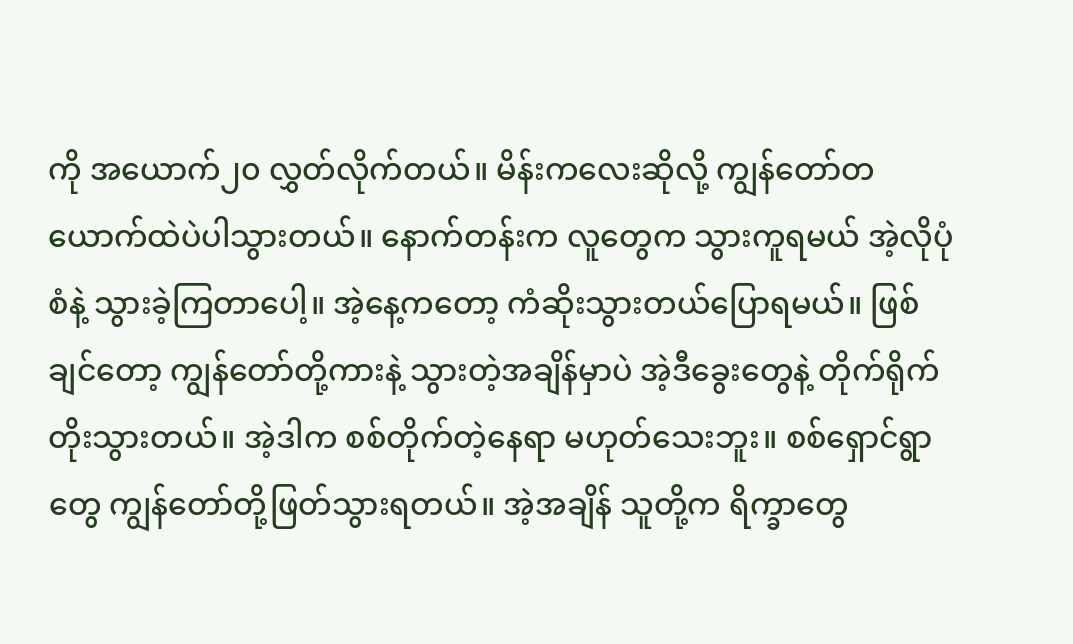ကို အယောက်၂၀ လွှတ်လိုက်တယ်။ မိန်းကလေးဆိုလို့ ကျွန်တော်တယောက်ထဲပဲပါသွားတယ်။ နောက်တန်းက လူတွေက သွားကူရမယ် အဲ့လိုပုံစံနဲ့ သွားခဲ့ကြတာပေါ့။ အဲ့နေ့ကတော့ ကံဆိုးသွားတယ်ပြောရမယ်။ ဖြစ်ချင်တော့ ကျွန်တော်တို့ကားနဲ့ သွားတဲ့အချိန်မှာပဲ အဲ့ဒီခွေးတွေနဲ့ တိုက်ရိုက်တိုးသွားတယ်။ အဲ့ဒါက စစ်တိုက်တဲ့နေရာ မဟုတ်သေးဘူး။ စစ်ရှောင်ရွာတွေ ကျွန်တော်တို့ဖြတ်သွားရတယ်။ အဲ့အချိန် သူတို့က ရိက္ခာတွေ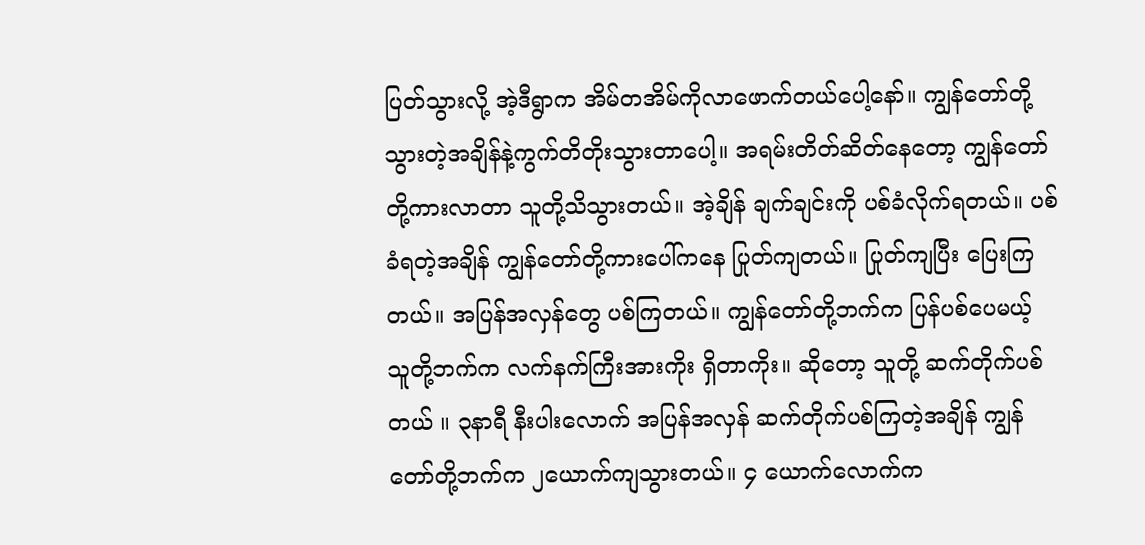ပြတ်သွားလို့ အဲ့ဒီရွာက အိမ်တအိမ်ကိုလာဖောက်တယ်ပေါ့နော်။ ကျွန်တော်တို့သွားတဲ့အချိန်နဲ့ကွက်တိတိုးသွားတာပေါ့။ အရမ်းတိတ်ဆိတ်နေတော့ ကျွန်တော်တို့ကားလာတာ သူတို့သိသွားတယ်။ အဲ့ချိန် ချက်ချင်းကို ပစ်ခံလိုက်ရတယ်။ ပစ်ခံရတဲ့အချိန် ကျွန်တော်တို့ကားပေါ်ကနေ ပြုတ်ကျတယ်။ ပြုတ်ကျပြီး ပြေးကြတယ်။ အပြန်အလှန်တွေ ပစ်ကြတယ်။ ကျွန်တော်တို့ဘက်က ပြန်ပစ်ပေမယ့် သူတို့ဘက်က လက်နက်ကြီးအားကိုး ရှိတာကိုး။ ဆိုတော့ သူတို့ ဆက်တိုက်ပစ်တယ် ။ ၃နာရီ နီးပါးလောက် အပြန်အလှန် ဆက်တိုက်ပစ်ကြတဲ့အချိန် ကျွန်တော်တို့ဘက်က ၂ယောက်ကျသွားတယ်။ ၄ ယောက်လောက်က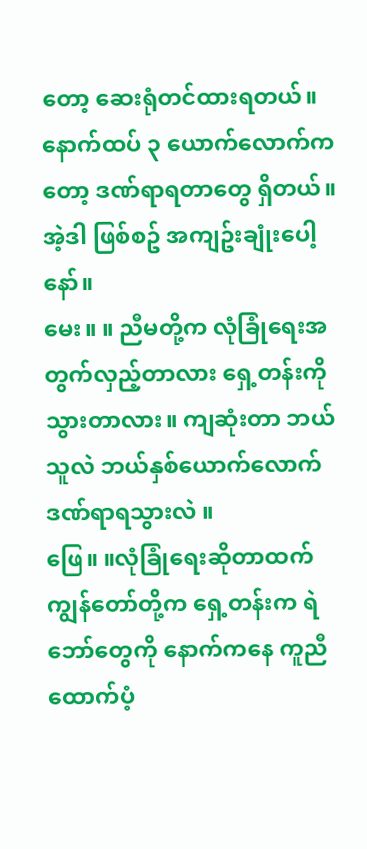တော့ ဆေးရုံတင်ထားရတယ်။ နောက်ထပ် ၃ ယောက်လောက်ကတော့ ဒဏ်ရာရတာတွေ ရှိတယ်။ အဲ့ဒါ ဖြစ်စဥ် အကျဥ်းချုံးပေါ့နော်။
မေး။ ။ ညီမတို့က လုံခြုံရေးအတွက်လှည့်တာလား ရှေ့တန်းကိုသွားတာလား။ ကျဆုံးတာ ဘယ်သူလဲ ဘယ်နှစ်ယောက်လောက်ဒဏ်ရာရသွားလဲ ။
ဖြေ။ ။လုံခြုံရေးဆိုတာထက် ကျွန်တော်တို့က ရှေ့တန်းက ရဲဘော်တွေကို နောက်ကနေ ကူညီထောက်ပံ့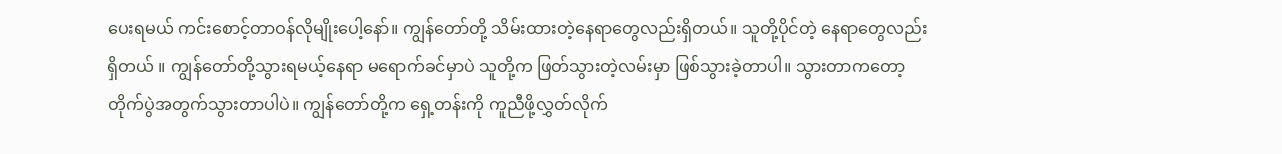ပေးရမယ် ကင်းစောင့်တာဝန်လိုမျိုးပေါ့နော်။ ကျွန်တော်တို့ သိမ်းထားတဲ့နေရာတွေလည်းရှိတယ်။ သူတို့ပိုင်တဲ့ နေရာတွေလည်းရှိတယ် ။ ကျွန်တော်တို့သွားရမယ့်နေရာ မရောက်ခင်မှာပဲ သူတို့က ဖြတ်သွားတဲ့လမ်းမှာ ဖြစ်သွားခဲ့တာပါ။ သွားတာကတော့ တိုက်ပွဲအတွက်သွားတာပါပဲ။ ကျွန်တော်တို့က ရှေ့တန်းကို ကူညီဖို့လွှတ်လိုက်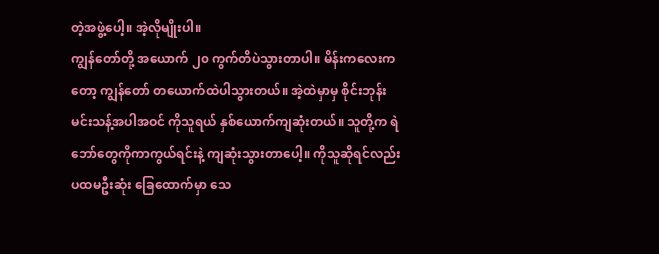တဲ့အဖွဲ့ပေါ့။ အဲ့လိုမျိုးပါ။
ကျွန်တော်တို့ အယောက် ၂၀ ကွက်တိပဲသွားတာပါ။ မိန်းကလေးကတော့ ကျွန်တော် တယောက်ထဲပါသွားတယ်။ အဲ့ထဲမှာမှ စိုင်းဘုန်းမင်းသန့်အပါအဝင် ကိုသူရယ် နှစ်ယောက်ကျဆုံးတယ်။ သူတို့က ရဲဘော်တွေကိုကာကွယ်ရင်းနဲ့ ကျဆုံးသွားတာပေါ့။ ကိုသူဆိုရင်လည်း ပထမဦးဆုံး ခြေထောက်မှာ သေ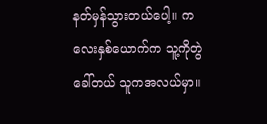နတ်မှန်သွားတယ်ပေါ့။ ကလေးနှစ်ယောက်က သူ့ကိုတွဲခေါ်တယ် သူကအလယ်မှာ။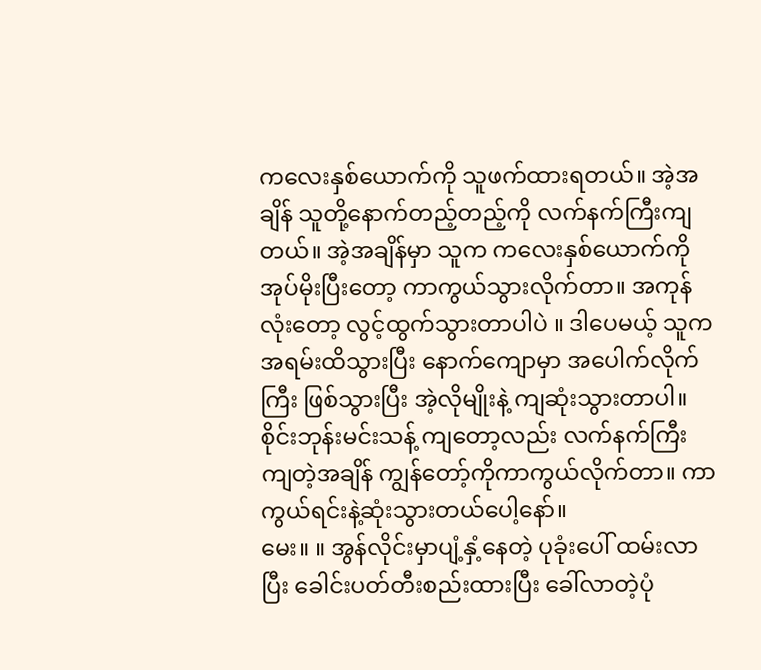ကလေးနှစ်ယောက်ကို သူဖက်ထားရတယ်။ အဲ့အချိန် သူတို့နောက်တည့်တည့်ကို လက်နက်ကြီးကျတယ်။ အဲ့အချိန်မှာ သူက ကလေးနှစ်ယောက်ကို အုပ်မိုးပြီးတော့ ကာကွယ်သွားလိုက်တာ။ အကုန်လုံးတော့ လွင့်ထွက်သွားတာပါပဲ ။ ဒါပေမယ့် သူက အရမ်းထိသွားပြီး နောက်ကျောမှာ အပေါက်လိုက်ကြီး ဖြစ်သွားပြီး အဲ့လိုမျိုးနဲ့ ကျဆုံးသွားတာပါ။ စိုင်းဘုန်းမင်းသန့် ကျတော့လည်း လက်နက်ကြီးကျတဲ့အချိန် ကျွန်တော့်ကိုကာကွယ်လိုက်တာ။ ကာကွယ်ရင်းနဲ့ဆုံးသွားတယ်ပေါ့နော်။
မေး။ ။ အွန်လိုင်းမှာပျံ့နှံ့နေတဲ့ ပုခုံးပေါ် ထမ်းလာပြီး ခေါင်းပတ်တီးစည်းထားပြီး ခေါ်လာတဲ့ပုံ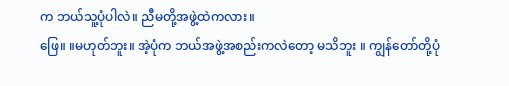က ဘယ်သူ့ပုံပါလဲ။ ညီမတို့အဖွဲ့ထဲကလား။
ဖြေ။ ။မဟုတ်ဘူး။ အဲ့ပုံက ဘယ်အဖွဲ့အစည်းကလဲတော့ မသိဘူး ။ ကျွန်တော်တို့ပုံ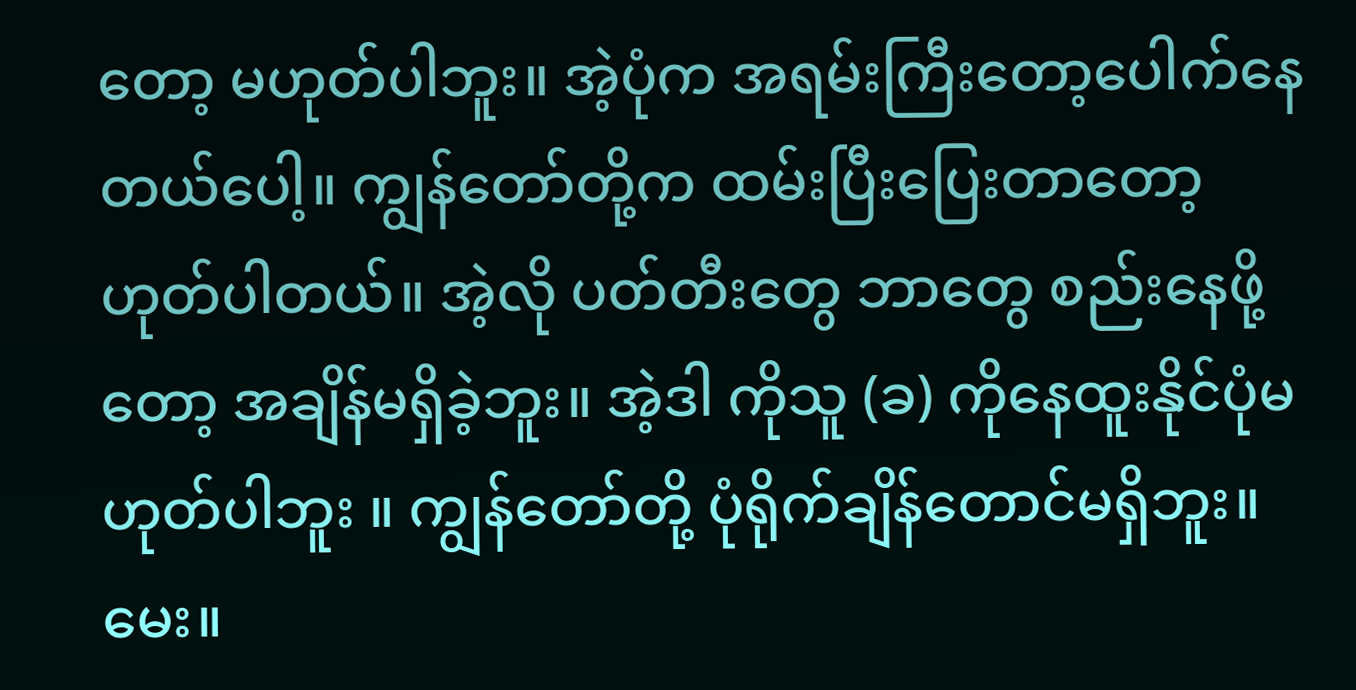တော့ မဟုတ်ပါဘူး။ အဲ့ပုံက အရမ်းကြီးတော့ပေါက်နေတယ်ပေါ့။ ကျွန်တော်တို့က ထမ်းပြီးပြေးတာတော့ ဟုတ်ပါတယ်။ အဲ့လို ပတ်တီးတွေ ဘာတွေ စည်းနေဖို့တော့ အချိန်မရှိခဲ့ဘူး။ အဲ့ဒါ ကိုသူ (ခ) ကိုနေထူးနိုင်ပုံမဟုတ်ပါဘူး ။ ကျွန်တော်တို့ ပုံရိုက်ချိန်တောင်မရှိဘူး။
မေး။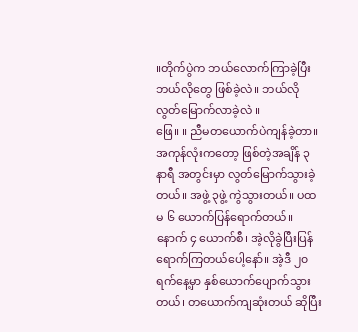။တိုက်ပွဲက ဘယ်လောက်ကြာခဲ့ပြီး ဘယ်လိုတွေ ဖြစ်ခဲ့လဲ။ ဘယ်လိုလွတ်မြောက်လာခဲ့လဲ ။
ဖြေ။ ။ ညီမတယောက်ပဲကျန်ခဲ့တာ။ အကုန်လုံးကတော့ ဖြစ်တဲ့အချိန် ၃ နာရီ အတွင်းမှာ လွတ်မြောက်သွားခဲ့တယ်။ အဖွဲ့ ၃ဖွဲ့ ကွဲသွားတယ်။ ပထမ ၆ ယောက်ပြန်ရောက်တယ်။ နောက် ၄ ယောက်စီ၊ အဲ့လိုခွဲပြီးပြန်ရောက်ကြတယ်ပေါ့နော်။ အဲ့ဒီ ၂၀ ရက်နေ့မှာ နှစ်ယောက်ပျောက်သွားတယ်၊ တယောက်ကျဆုံးတယ် ဆိုပြီး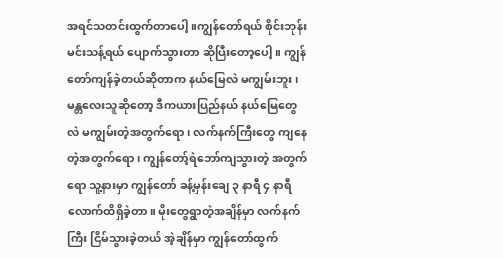အရင်သတင်းထွက်တာပေါ့ ။ကျွန်တော်ရယ် စိုင်းဘုန်းမင်းသန့်ရယ် ပျောက်သွားတာ ဆိုပြီးတော့ပေါ့။ ကျွန်တော်ကျန်ခဲ့တယ်ဆိုတာက နယ်မြေလဲ မကျွမ်းဘူး၊ မန္တလေးသူဆိုတော့ ဒီကယားပြည်နယ် နယ်မြေတွေလဲ မကျွမ်းတဲ့အတွက်ရော ၊ လက်နက်ကြီးတွေ ကျနေတဲ့အတွက်ရော၊ ကျွန်တော့်ရဲဘော်ကျသွားတဲ့ အတွက်ရော သူ့နားမှာ ကျွန်တော် ခန့်မှန်းချေ ၃ နာရီ ၄ နာရီ လောက်ထိရှိခဲ့တာ။ မိုးတွေရွာတဲ့အချိန်မှာ လက်နက်ကြီး ငြိမ်သွားခဲ့တယ် အဲ့ချိန်မှာ ကျွန်တော်ထွက်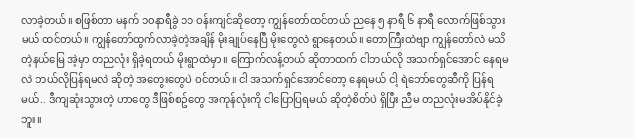လာခဲ့တယ်။ စဖြစ်တာ မနက် ၁၀နာရီခွဲ ၁၁ ဝန်းကျင်ဆိုတော့ ကျွန်တော်ထင်တယ် ညနေ ၅ နာရီ ၆ နာရီ လောက်ဖြစ်သွားမယ် ထင်တယ်။ ကျွန်တော်ထွက်လာခဲ့တဲ့အချိန် မိုးချုပ်နေပြီ မိုးတွေလဲ ရွာနေတယ်။ တောကြီးထဲဗျာ ကျွန်တော်လဲ မသိတဲ့နယ်မြေ အဲ့မှာ တညလုံး ရှိခဲ့ရတယ် မိုးရွာထဲမှာ။ ကြောက်လန့်တယ် ဆိုတာထက် ငါဘယ်လို အသက်ရှင်အောင် နေရမလဲ ဘယ်လိုပြန်ရမလဲ ဆိုတဲ့ အတွေးတွေပဲ ဝင်တယ်။ ငါ အသက်ရှင်အောင်တော့ နေရမယ် ငါ့ ရဲဘော်တွေဆီကို ပြန်ရမယ်.. ဒီကျဆုံးသွားတဲ့ ဟာတွေ ဒီဖြစ်စဥ်တွေ အကုန်လုံးကို ငါပြောပြရမယ် ဆိုတဲ့စိတ်ပဲ ရှိပြီး ညီမ တညလုံးမအိပ်နိုင်ခဲ့ဘူး။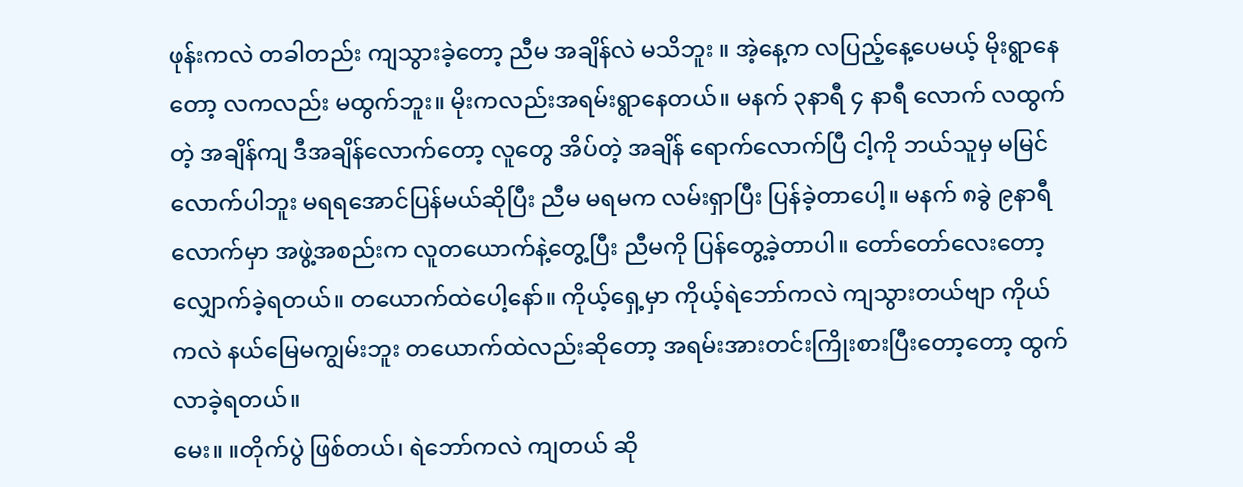ဖုန်းကလဲ တခါတည်း ကျသွားခဲ့တော့ ညီမ အချိန်လဲ မသိဘူး ။ အဲ့နေ့က လပြည့်နေ့ပေမယ့် မိုးရွာနေတော့ လကလည်း မထွက်ဘူး။ မိုးကလည်းအရမ်းရွာနေတယ်။ မနက် ၃နာရီ ၄ နာရီ လောက် လထွက်တဲ့ အချိန်ကျ ဒီအချိန်လောက်တော့ လူတွေ အိပ်တဲ့ အချိန် ရောက်လောက်ပြီ ငါ့ကို ဘယ်သူမှ မမြင်လောက်ပါဘူး မရရအောင်ပြန်မယ်ဆိုပြီး ညီမ မရမက လမ်းရှာပြီး ပြန်ခဲ့တာပေါ့။ မနက် ၈ခွဲ ၉နာရီ လောက်မှာ အဖွဲ့အစည်းက လူတယောက်နဲ့တွေ့ပြီး ညီမကို ပြန်တွေ့ခဲ့တာပါ။ တော်တော်လေးတော့ လျှောက်ခဲ့ရတယ်။ တယောက်ထဲပေါ့နော်။ ကိုယ့်ရှေ့မှာ ကိုယ့်ရဲဘော်ကလဲ ကျသွားတယ်ဗျာ ကိုယ်ကလဲ နယ်မြေမကျွမ်းဘူး တယောက်ထဲလည်းဆိုတော့ အရမ်းအားတင်းကြိုးစားပြီးတော့တော့ ထွက်လာခဲ့ရတယ်။
မေး။ ။တိုက်ပွဲ ဖြစ်တယ်၊ ရဲဘော်ကလဲ ကျတယ် ဆို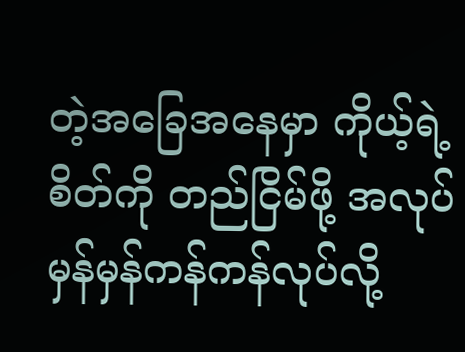တဲ့အခြေအနေမှာ ကိုယ့်ရဲ့စိတ်ကို တည်ငြိမ်ဖို့ အလုပ်မှန်မှန်ကန်ကန်လုပ်လို့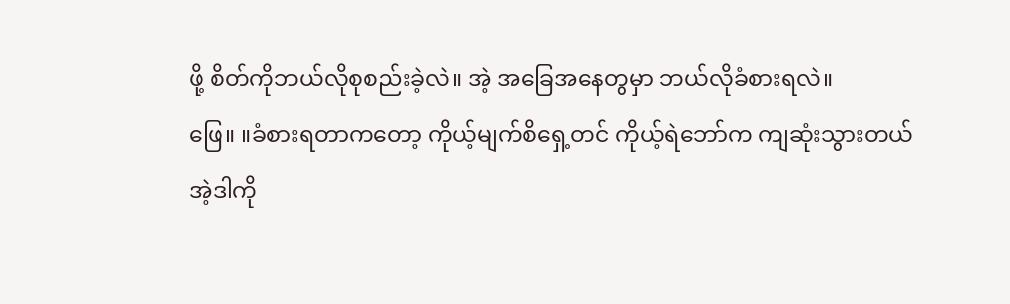ဖို့ စိတ်ကိုဘယ်လိုစုစည်းခဲ့လဲ။ အဲ့ အခြေအနေတွမှာ ဘယ်လိုခံစားရလဲ။
ဖြေ။ ။ခံစားရတာကတော့ ကိုယ့်မျက်စိရှေ့တင် ကိုယ့်ရဲဘော်က ကျဆုံးသွားတယ် အဲ့ဒါကို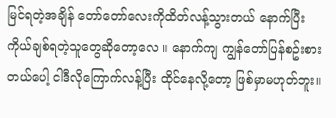မြင်ရတဲ့အချိန် တော်တော်လေးကိုထိတ်လန့်သွားတယ် နောက်ပြီး ကိုယ်ချစ်ရတဲ့သူတွေဆိုတော့လေ ။ နောက်ကျ ကျွန်တော်ပြန်စဥ်းစားတယ်ပေါ့ ငါဒီလိုကြောက်လန့်ပြီး ထိုင်နေလို့တော့ ဖြစ်မှာမဟုတ်ဘူး။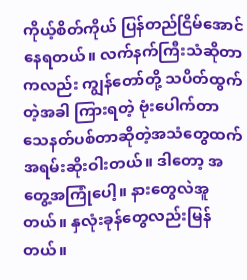ကိုယ့်စိတ်ကိုယ် ပြန်တည်ငြိမ်အောင် နေရတယ်။ လက်နက်ကြီးသံဆိုတာကလည်း ကျွန်တော်တို့ သပိတ်ထွက်တဲ့အခါ ကြားရတဲ့ ဗုံးပေါက်တာ သေနတ်ပစ်တာဆိုတဲ့အသံတွေထက် အရမ်းဆိုးဝါးတယ်။ ဒါတော့ အတွေ့အကြုံပေါ့။ နားတွေလဲအူတယ်။ နှလုံးခုန်တွေလည်းမြန်တယ်။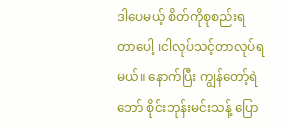ဒါပေမယ့် စိတ်ကိုစုစည်းရတာပေါ့ ၊ငါလုပ်သင့်တာလုပ်ရမယ်။ နောက်ပြီး ကျွန်တော့်ရဲဘော် စိုင်းဘုန်းမင်းသန့် ပြော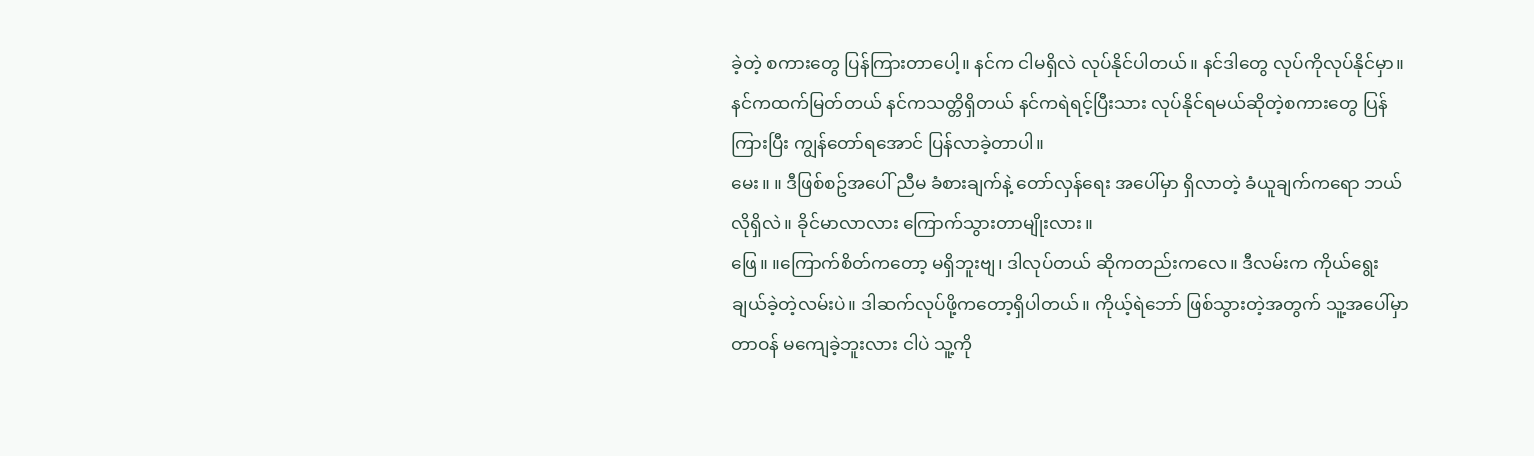ခဲ့တဲ့ စကားတွေ ပြန်ကြားတာပေါ့။ နင်က ငါမရှိလဲ လုပ်နိုင်ပါတယ်။ နင်ဒါတွေ လုပ်ကိုလုပ်နိုင်မှာ။ နင်ကထက်မြတ်တယ် နင်ကသတ္တိရှိတယ် နင်ကရဲရင့်ပြီးသား လုပ်နိုင်ရမယ်ဆိုတဲ့စကားတွေ ပြန်ကြားပြီး ကျွန်တော်ရအောင် ပြန်လာခဲ့တာပါ။
မေး။ ။ ဒီဖြစ်စဥ်အပေါ် ညီမ ခံစားချက်နဲ့ တော်လှန်ရေး အပေါ်မှာ ရှိလာတဲ့ ခံယူချက်ကရော ဘယ်လိုရှိလဲ။ ခိုင်မာလာလား ကြောက်သွားတာမျိုးလား။
ဖြေ။ ။ကြောက်စိတ်ကတော့ မရှိဘူးဗျ၊ ဒါလုပ်တယ် ဆိုကတည်းကလေ။ ဒီလမ်းက ကိုယ်ရွေးချယ်ခဲ့တဲ့လမ်းပဲ။ ဒါဆက်လုပ်ဖို့ကတော့ရှိပါတယ်။ ကိုယ့်ရဲဘော် ဖြစ်သွားတဲ့အတွက် သူ့အပေါ်မှာ တာဝန် မကျေခဲ့ဘူးလား ငါပဲ သူ့ကို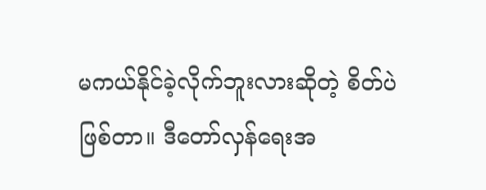မကယ်နိုင်ခဲ့လိုက်ဘူးလားဆိုတဲ့ စိတ်ပဲ ဖြစ်တာ။ ဒီတော်လှန်ရေးအ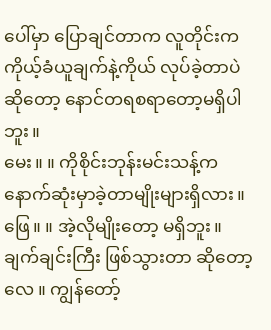ပေါ်မှာ ပြောချင်တာက လူတိုင်းက ကိုယ့်ခံယူချက်နဲ့ကိုယ် လုပ်ခဲ့တာပဲ ဆိုတော့ နောင်တရစရာတော့မရှိပါဘူး။
မေး။ ။ ကိုစိုင်းဘုန်းမင်းသန့်က နောက်ဆုံးမှာခဲ့တာမျိုးများရှိလား။
ဖြေ။ ။ အဲ့လိုမျိုးတော့ မရှိဘူး။ ချက်ချင်းကြီး ဖြစ်သွားတာ ဆိုတော့လေ ။ ကျွန်တော့်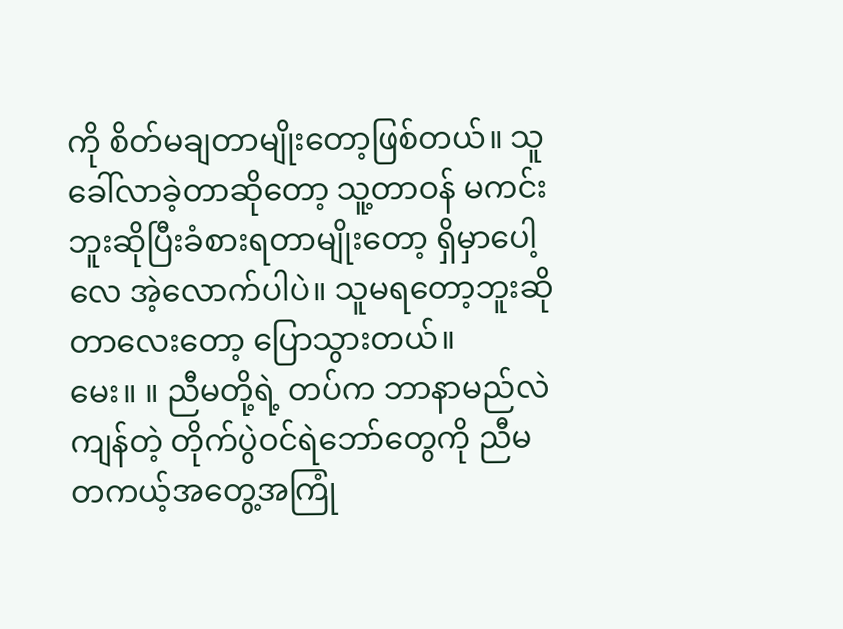ကို စိတ်မချတာမျိုးတော့ဖြစ်တယ်။ သူခေါ်လာခဲ့တာဆိုတော့ သူ့တာဝန် မကင်းဘူးဆိုပြီးခံစားရတာမျိုးတော့ ရှိမှာပေါ့လေ အဲ့လောက်ပါပဲ။ သူမရတော့ဘူးဆိုတာလေးတော့ ပြောသွားတယ်။
မေး။ ။ ညီမတို့ရဲ့ တပ်က ဘာနာမည်လဲ ကျန်တဲ့ တိုက်ပွဲဝင်ရဲဘော်တွေကို ညီမ တကယ့်အတွေ့အကြုံ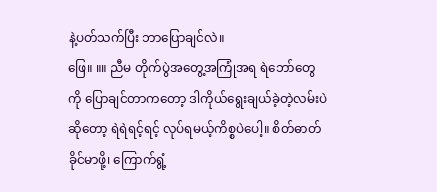နဲ့ပတ်သက်ပြီး ဘာပြောချင်လဲ။
ဖြေ။ ။။ ညီမ တိုက်ပွဲအတွေ့အကြုံအရ ရဲဘော်တွေကို ပြောချင်တာကတော့ ဒါကိုယ်ရွေးချယ်ခဲ့တဲ့လမ်းပဲဆိုတော့ ရဲရဲရင့်ရင့် လုပ်ရမယ့်ကိစ္စပဲပေါ့။ စိတ်ဓာတ်ခိုင်မာဖို့၊ ကြောက်ရွံ့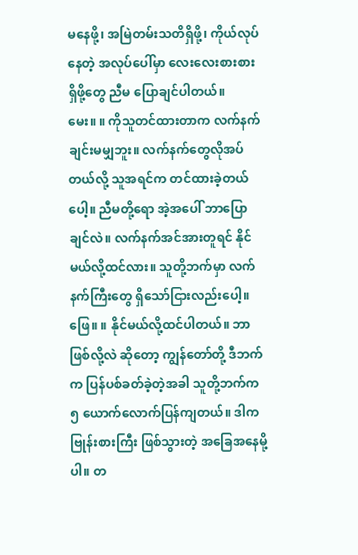မနေဖို့၊ အမြဲတမ်းသတိရှိဖို့၊ ကိုယ်လုပ်နေတဲ့ အလုပ်ပေါ်မှာ လေးလေးစားစား ရှိဖို့တွေ ညီမ ပြောချင်ပါတယ်။
မေး။ ။ ကိုသူတင်ထားတာက လက်နက်ချင်းမမျှဘူး။ လက်နက်တွေလိုအပ်တယ်လို့ သူအရင်က တင်ထားခဲ့တယ်ပေါ့။ ညီမတို့ရော အဲ့အပေါ် ဘာပြောချင်လဲ။ လက်နက်အင်အားတူရင် နိုင်မယ်လို့ထင်လား။ သူတို့ဘက်မှာ လက်နက်ကြီးတွေ ရှိသော်ငြားလည်းပေါ့။
ဖြေ။ ။ နိုင်မယ်လို့ထင်ပါတယ်။ ဘာဖြစ်လို့လဲ ဆိုတော့ ကျွန်တော်တို့ ဒီဘက်က ပြန်ပစ်ခတ်ခဲ့တဲ့အခါ သူတို့ဘက်က ၅ ယောက်လောက်ပြန်ကျတယ်။ ဒါက ဗြုန်းစားကြီး ဖြစ်သွားတဲ့ အခြေအနေမို့ပါ။ တ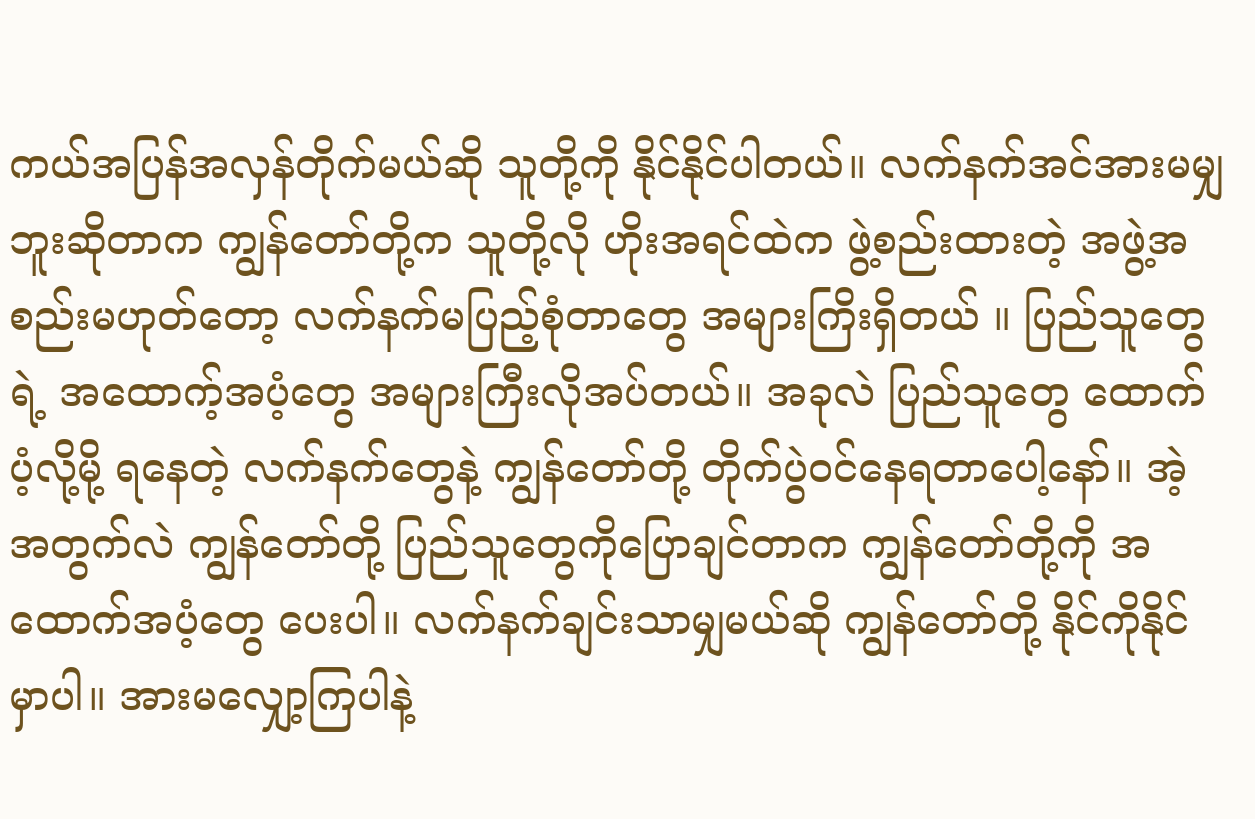ကယ်အပြန်အလှန်တိုက်မယ်ဆို သူတို့ကို နိုင်နိုင်ပါတယ်။ လက်နက်အင်အားမမျှဘူးဆိုတာက ကျွန်တော်တို့က သူတို့လို ဟိုးအရင်ထဲက ဖွဲ့စည်းထားတဲ့ အဖွဲ့အစည်းမဟုတ်တော့ လက်နက်မပြည့်စုံတာတွေ အများကြိးရှိတယ် ။ ပြည်သူတွေရဲ့ အထောက့်အပံ့တွေ အများကြီးလိုအပ်တယ်။ အခုလဲ ပြည်သူတွေ ထောက်ပံ့လို့မို့ ရနေတဲ့ လက်နက်တွေနဲ့ ကျွန်တော်တို့ တိုက်ပွဲဝင်နေရတာပေါ့နော်။ အဲ့အတွက်လဲ ကျွန်တော်တို့ ပြည်သူတွေကိုပြောချင်တာက ကျွန်တော်တို့ကို အထောက်အပံ့တွေ ပေးပါ။ လက်နက်ချင်းသာမျှမယ်ဆို ကျွန်တော်တို့ နိုင်ကိုနိုင်မှာပါ။ အားမလျှော့ကြပါနဲ့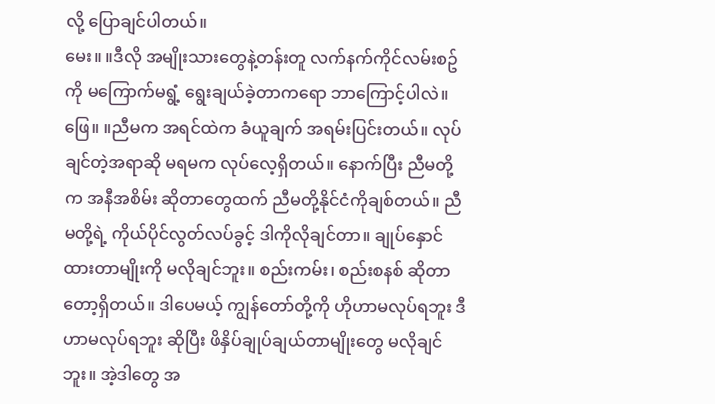လို့ ပြောချင်ပါတယ်။
မေး။ ။ဒီလို အမျိုးသားတွေနဲ့တန်းတူ လက်နက်ကိုင်လမ်းစဥ်ကို မကြောက်မရွံ့ ရွေးချယ်ခဲ့တာကရော ဘာကြောင့်ပါလဲ။
ဖြေ။ ။ညီမက အရင်ထဲက ခံယူချက် အရမ်းပြင်းတယ်။ လုပ်ချင်တဲ့အရာဆို မရမက လုပ်လေ့ရှိတယ်။ နောက်ပြီး ညီမတို့က အနီအစိမ်း ဆိုတာတွေထက် ညီမတို့နိုင်ငံကိုချစ်တယ်။ ညီမတို့ရဲ့ ကိုယ်ပိုင်လွတ်လပ်ခွင့် ဒါကိုလိုချင်တာ။ ချုပ်နှောင်ထားတာမျိုးကို မလိုချင်ဘူး။ စည်းကမ်း၊ စည်းစနစ် ဆိုတာတော့ရှိတယ်။ ဒါပေမယ့် ကျွန်တော်တို့ကို ဟိုဟာမလုပ်ရဘူး ဒီဟာမလုပ်ရဘူး ဆိုပြီး ဖိနှိပ်ချုပ်ချယ်တာမျိုးတွေ မလိုချင်ဘူး။ အဲ့ဒါတွေ အ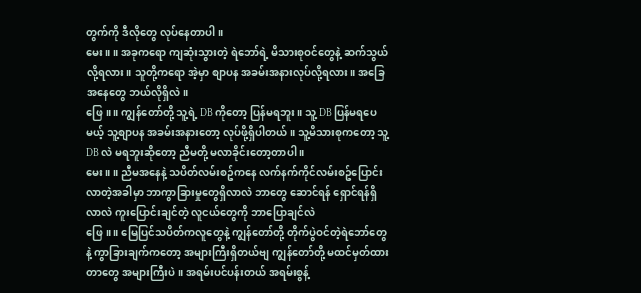တွက်ကို ဒီလိုတွေ လုပ်နေတာပါ။
မေး။ ။ အခုကရော ကျဆုံးသွားတဲ့ ရဲဘော်ရဲ့ မိသားစုဝင်တွေနဲ့ ဆက်သွယ်လို့ရလား။ သူတို့ကရော အဲ့မှာ စျာပန အခမ်းအနားလုပ်လို့ရလား။ အခြေအနေတွေ ဘယ်လိုရှိလဲ။
ဖြေ။ ။ ကျွန်တော်တို့ သူ့ရဲ့ DB ကိုတော့ ပြန်မရဘူး။ သူ့ DB ပြန်မရပေမယ့် သူ့စျာပန အခမ်းအနားတော့ လုပ်ဖို့ရှိပါတယ်။ သူ့မိသားစုကတော့ သူ့ DB လဲ မရဘူးဆိုတော့ ညီမတို့ မလာခိုင်းတော့တာပါ ။
မေး။ ။ ညီမအနေနဲ့ သပိတ်လမ်းစဥ်ကနေ လက်နက်ကိုင်လမ်းစဥ်ပြောင်းလာတဲ့အခါမှာ ဘာကွာခြားမှုတွေရှိလာလဲ ဘာတွေ ဆောင်ရန် ရှောင်ရန်ရှိလာလဲ ကူးပြောင်းချင်တဲ့ လူငယ်တွေကို ဘာပြောချင်လဲ
ဖြေ။ ။ မြေပြင်သပိတ်ကလူတွေနဲ့ ကျွန်တော်တို့ တိုက်ပွဲဝင်တဲ့ရဲဘော်တွေနဲ့ ကွာခြားချက်ကတော့ အများကြီးရှိတယ်ဗျ ကျွန်တော်တို့ မထင်မှတ်ထားတာတွေ အများကြီးပဲ။ အရမ်းပင်ပန်းတယ် အရမ်းစွန့်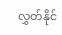လွှတ်နိုင်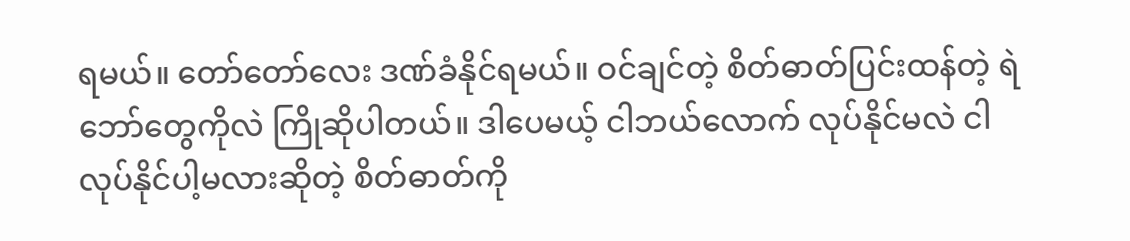ရမယ်။ တော်တော်လေး ဒဏ်ခံနိုင်ရမယ်။ ဝင်ချင်တဲ့ စိတ်ဓာတ်ပြင်းထန်တဲ့ ရဲဘော်တွေကိုလဲ ကြိုဆိုပါတယ်။ ဒါပေမယ့် ငါဘယ်လောက် လုပ်နိုင်မလဲ ငါလုပ်နိုင်ပါ့မလားဆိုတဲ့ စိတ်ဓာတ်ကို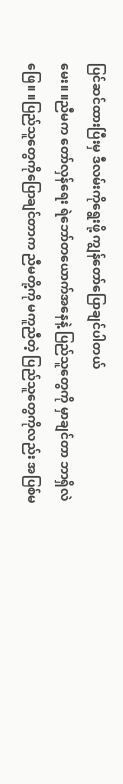ပြင်ဆင်ထားပြီးမှ ဒီလမ်းကိုရွေးဖို့ ကျွန်တော်ပြောချင်ပါတယ်
မေး။ ။ညီမက တော်လှန်ရေး ရဲဘော်တယောက်အနေနဲ့ ပြည်သူတွေကို မှာချင်တာ ဘာရှိလဲ
ဖြေ။ ။ပြည်သူတွေကိုပြောချင်တာက ညီမတို့ကို မကူညီတဲ့ ပြည်သူတွေကိုလည်း အပြစ်မ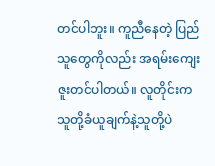တင်ပါဘူး။ ကူညီနေတဲ့ ပြည်သူတွေကိုလည်း အရမ်းကျေးဇူးတင်ပါတယ်။ လူတိုင်းက သူတို့ခံယူချက်နဲ့သူတို့ပဲ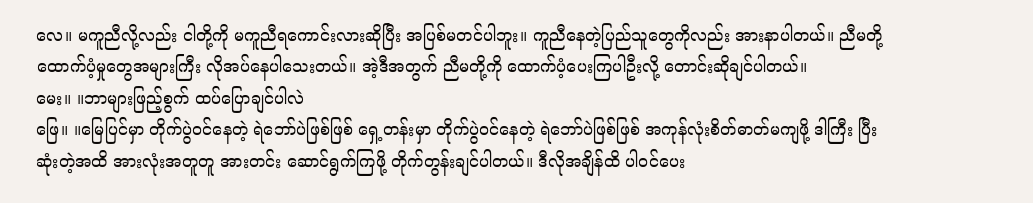လေ။ မကူညီလို့လည်း ငါတို့ကို မကူညီရကောင်းလားဆိုပြီး အပြစ်မတင်ပါဘူး။ ကူညီနေတဲ့ပြည်သူတွေကိုလည်း အားနာပါတယ်။ ညီမတို့ ထောက်ပံ့မှုတွေအများကြီး လိုအပ်နေပါသေးတယ်။ အဲ့ဒီအတွက် ညီမတို့ကို ထောက်ပံ့ပေးကြပါဦးလို့ တောင်းဆိုချင်ပါတယ်။
မေး။ ။ဘာများဖြည့်စွက် ထပ်ပြောချင်ပါလဲ
ဖြေ။ ။မြေပြင်မှာ တိုက်ပွဲဝင်နေတဲ့ ရဲဘော်ပဲဖြစ်ဖြစ် ရှေ့တန်းမှာ တိုက်ပွဲဝင်နေတဲ့ ရဲဘော်ပဲဖြစ်ဖြစ် အကုန်လုံးစိတ်ဓာတ်မကျဖို့ ဒါကြီး ပြီးဆုံးတဲ့အထိ အားလုံးအတူတူ အားတင်း ဆောင်ရွက်ကြဖို့ တိုက်တွန်းချင်ပါတယ်။ ဒီလိုအချိန်ထိ ပါဝင်ပေး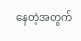နေတဲ့အတွက်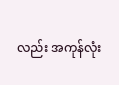လည်း အကုန်လုံး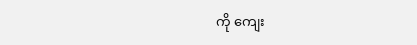ကို ကျေး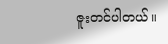ဇူးတင်ပါတယ်။